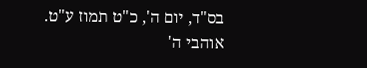בס"ד, יום ה', כ"ט תמוז ע"ט.
אוהבי ה'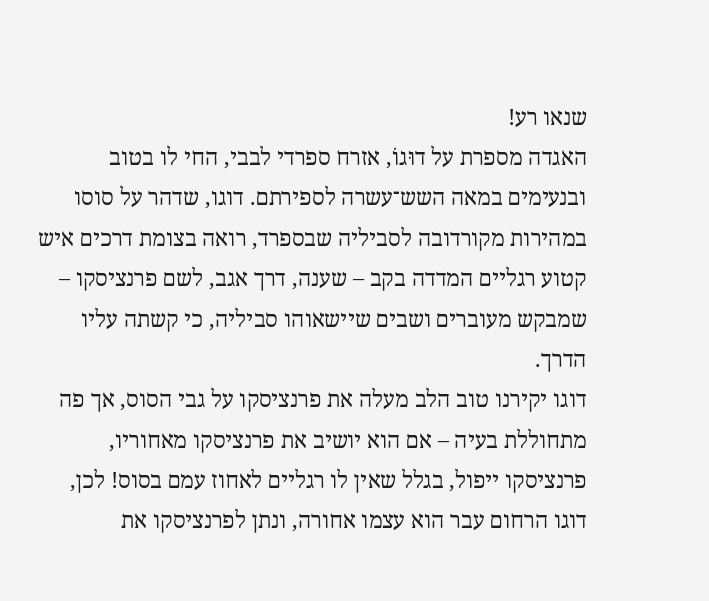שנאו רע!
האגדה מספרת על דוּגוֹ, אזרח ספרדי לבבי, החי לו בטוב ובנעימים במאה השש־עשרה לספירתם. דוגו, שדהר על סוסו במהירות מקורדובה לסביליה שבספרד, רואה בצומת דרכים איש קטוע רגליים המדדה בקב – שענה, דרך אגב, לשם פרנציסקו – שמבקש מעוברים ושבים שיישאוהו סביליה, כי קשתה עליו הדרך.
דוגו יקירנו טוב הלב מעלה את פרנציסקו על גבי הסוס, אך פה מתחוללת בעיה – אם הוא יושיב את פרנציסקו מאחוריו, פרנציסקו ייפול, בגלל שאין לו רגליים לאחוז עמם בסוס! לכן, דוגו הרחום עבר הוא עצמו אחורה, ונתן לפרנציסקו את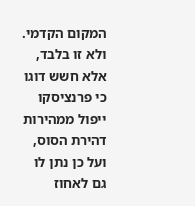המקום הקדמי. ולא זו בלבד, אלא חשש דוגו כי פרנציסקו ייפול ממהירות דהירת הסוס, ועל כן נתן לו גם לאחוז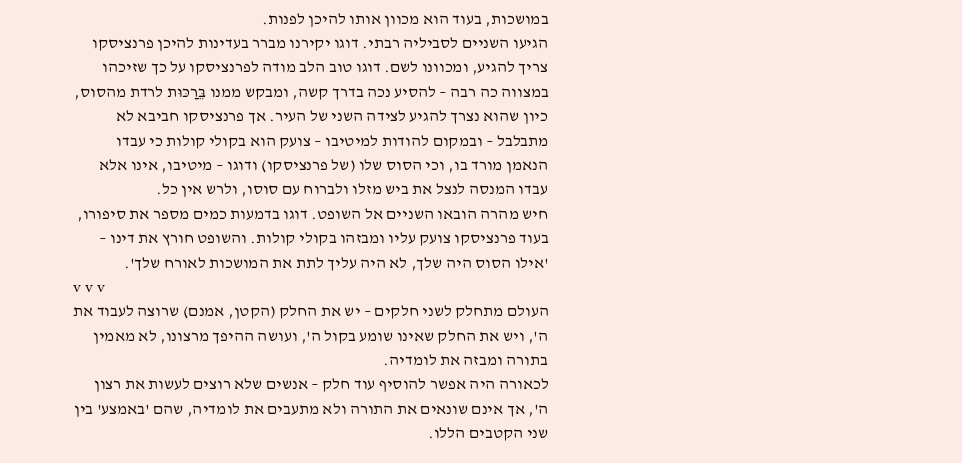במושכות, בעוד הוא מכוון אותו להיכן לפנות.
הגיעו השניים לסביליה רבתי. דוגו יקירנו מברר בעדינות להיכן פרנציסקו צריך להגיע, ומכוונו לשם. דוגו טוב הלב מודה לפרנציסקו על כך שזיכהו במצווה כה רבה – להסיע נכה בדרך קשה, ומבקש ממנו בֵּרַכּוּת לרדת מהסוס, כיון שהוא נצרך להגיע לצידה השני של העיר. אך פרנציסקו חביבא לא מתבלבל – ובמקום להודות למיטיבו – צועק הוא בקולי קולות כי עבדו הנאמן מורד בו, וכי הסוס שלו (של פרנציסקו) ודוגו – מיטיבו, אינו אלא עבדו המנסה לנצל את ביש מזלו ולברוח עם סוסו, ולרש אין כל.
חיש מהרה הובאו השניים אל השופט. דוגו בדמעות כמים מספר את סיפורו, בעוד פרנציסקו צועק עליו ומבזהו בקולי קולות. והשופט חורץ את דינו – 'אילו הסוס היה שלך, לא היה עליך לתת את המושכות לאורח שלך'.
v v v
העולם מתחלק לשני חלקים – יש את החלק (הקטן, אמנם) שרוצה לעבוד את ה', ויש את החלק שאינו שומע בקול ה', ועושה ההיפך מרצונו, לא מאמין בתורה ומבזה את לומדיה.
לכאורה היה אפשר להוסיף עוד חלק – אנשים שלא רוצים לעשות את רצון ה', אך אינם שונאים את התורה ולא מתעבים את לומדיה, שהם 'באמצע' בין שני הקטבים הללו.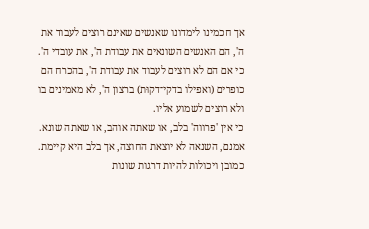אך חכמינו לימדונו שאנשים שאינם רוצים לעבוד את ה', הם האנשים השונאים את עבודת ה', את עובדי ה'. כי אם הם לא רוצים לעבוד את עבודת ה', בהכרח הם כופרים (ואפילו בדקי־דקוּת) ברצון ה', לא מאמינים בו ולא רוצים לשמוע אליו.
כי אין 'פרווה' בלב, או שאתה אוהב, או שאתה שונא. אמנם, השנאה לא יוצאת החוצה, אך בלב היא קיימת.
כמובן ויכולות להיות דרגות שונות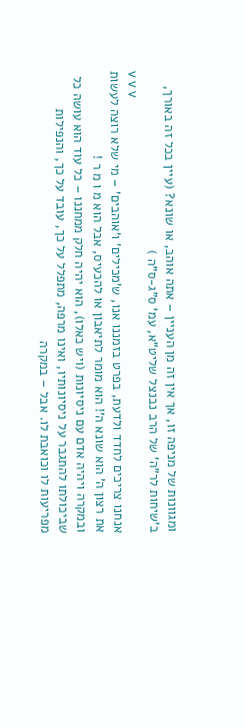ומגוונות של מניפה זו, אך אין זה מן העניין – אתה אוהב, או שונא? (עיין בכל זה באורך, ב'שיחות לר"ה' של הרב נבנצל שליט"א, עמ' ס"ג-ס"ה )
v v v
אנחנו צריכים לחדד ולדעת, בפרט בזמננו אנו, ש'מכילים' ו'אוהבים' – מי שלא רוצה לעשות את רצון ה' הוא שונא ה'! הוא מומר לתיאבון או להכעיס, אבל הוא מ ו מ ר !
ובמקרה ויהיה אדם עם ניסיונות (ויש כאלו), הוא יהיה חלק ממחננו – כל עוד הוא עושה כל שביכולתו להתגבר על ניסיונותיו, ואינו מרפה, מתפלל על כך, עובד על כך, והנפילות מפריעות לו וכואבת לו. אבל – במקרה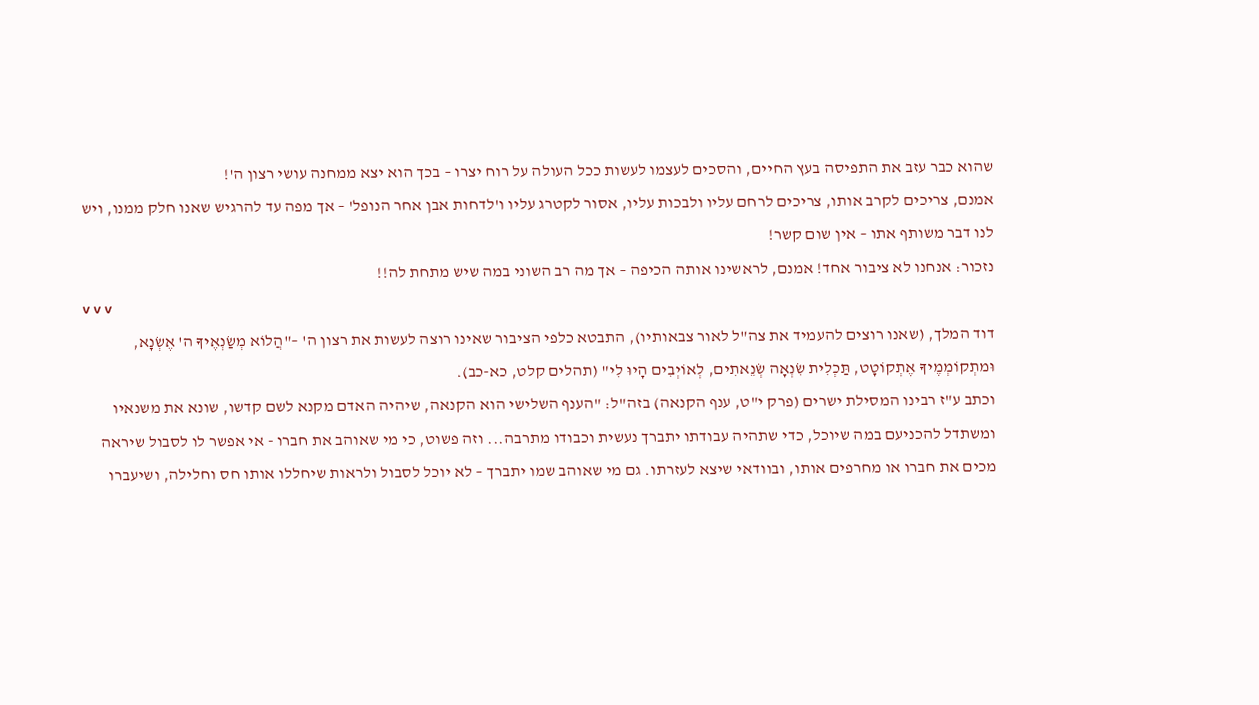שהוא כבר עזב את התפיסה בעץ החיים, והסכים לעצמו לעשות ככל העולה על רוח יצרו – בכך הוא יצא ממחנה עושי רצון ה'!
אמנם, צריכים לקרב אותו, צריכים לרחם עליו ולבכות עליו, אסור לקטרג עליו ו'לדחות אבן אחר הנופל' – אך מפה עד להרגיש שאנו חלק ממנו, ויש לנו דבר משותף אתו – אין שום קשר!
נזכור: אנחנו לא ציבור אחד! אמנם, לראשינו אותה הכיפה – אך מה רב השוני במה שיש מתחת לה!!
v v v
דוד המלך, (שאנו רוצים להעמיד את צה"ל לאור צבאותיו), התבטא כלפי הציבור שאינו רוצה לעשות את רצון ה' –"הֲלוֹא מְשַׂנְאֶיךָ ה' אֶשְׂנָא, וּמתְקוֹמְמֶיךָ אֶתְקוֹטָט, תַּכְלִית שִׂנְאָה שְׂנֵאתִים, לְאוֹיְבִים הָיוּ לִי" (תהלים קלט, כא-כב).
וכתב ע"ז רבינו המסילת ישרים (פרק י"ט, ענף הקנאה) בזה"ל: "הענף השלישי הוא הקנאה, שיהיה האדם מקנא לשם קדשו, שונא את משנאיו ומשתדל להכניעם במה שיוכל, כדי שתהיה עבודתו יתברך נעשית וכבודו מתרבה... וזה פשוט, כי מי שאוהב את חברו - אי אפשר לו לסבול שיראה מכים את חברו או מחרפים אותו, ובוודאי שיצא לעזרתו. גם מי שאוהב שמו יתברך – לא יוכל לסבול ולראות שיחללו אותו חס וחלילה, ושיעברו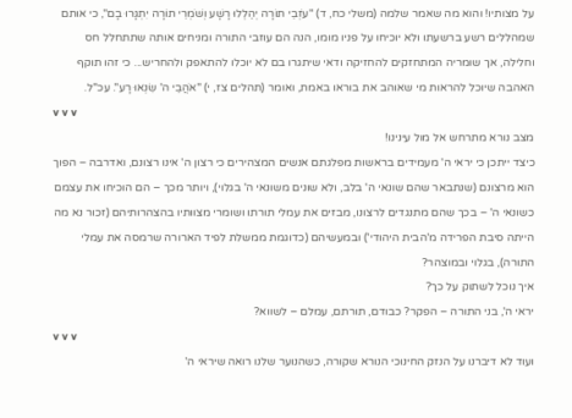על מצותיו! והוא מה שאמר שלמה (משלי כח, ד) "עֹזְבֵי תוֹרָה יְהַלְלוּ רָשָׁע וְשֹׁמְרֵי תוֹרָה יִתְגָּרוּ בָם", כי אותם שמהללים רשע ברשעתו ולא יוכיחו על פניו מומו, הנה הם עוזבי התורה ומניחים אותה שתתחלל חס וחלילה, אך שומריה המתחזקים להחזיקה ודאי שיתגרו בם לא יוכלו להתאפק ולהחריש... כי זהו תוקף האהבה שיוכל להראות מי שאוהב את בוראו באמת, ואומר (תהלים צז, י) "אֹהֲבֵי ה' שִׂנְאוּ רָע". עכ"ל.
v v v
מצב נורא מתרחש אל מול עינינו!
כיצד ייתכן כי יראי ה' מעמידים בראשות מפלגתם אנשים המצהירים כי רצון ה' אינו רצונם, ואדרבה – הפוך הוא מרצונם (שנתבאר שהם שונאי ה' בלב, ולא שונים משונאי ה' בגלוי), ויותר מכך – הם הוכיחו את עצמם כשונאי ה' – בכך שהם מתנגדים לרצונו, מבזים את עמלי תורתו ושומרי מצוותיו בהצהרותיהם (זכור נא מה הייתה סיבת הפרידה מ'הבית היהודי') ובמעשיהם (כדוגמת ממשלת לפיד הארורה שרמסה את עמלי התורה), בגלוי ובמוצהר?
איך נוכל לשתוק על כך?
יראי ה', בני התורה – הפקר? כבודם, תורתם, עמלם – לשווא?
v v v
ועוד לא דיברנו על הנזק החינוכי הנורא שקורה, כשהנוער שלנו רואה שיראי ה'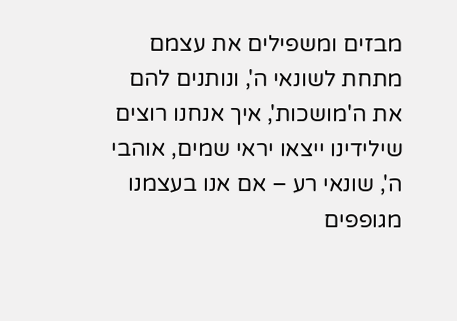מבזים ומשפילים את עצמם מתחת לשונאי ה', ונותנים להם את ה'מושכות', איך אנחנו רוצים שילידינו ייצאו יראי שמים, אוהבי ה', שונאי רע – אם אנו בעצמנו מגופפים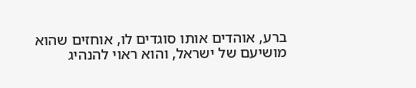ברע, אוהדים אותו סוגדים לו, אוחזים שהוא מושיעם של ישראל, והוא ראוי להנהיג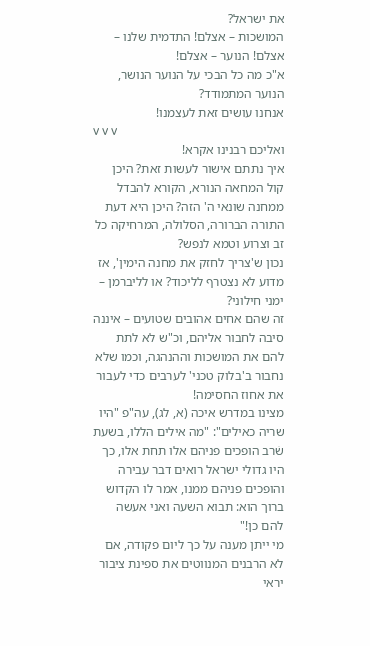את ישראל?
המושכות – אצלם! התדמית שלנו – אצלם! הנוער – אצלם!
א"כ מה כל הבכי על הנוער הנושר, הנוער המתמודד?
אנחנו עושים זאת לעצמנו!
v v v
ואליכם רבנינו אקרא!
איך נתתם אישור לעשות זאת? היכן קול המחאה הנורא, הקורא להבדל ממחנה שונאי ה' הזה? היכן היא דעת התורה הברורה, הסלולה, המרחיקה כל זב וצרוע וטמא לנפש?
נכון ש'צריך לחזק את מחנה הימין', אז מדוע לא נצטרף לליכוד? או לליברמן – ימני חילוני?
זה שהם אחים אהובים שטועים – איננה סיבה לחבור אליהם, וכ"ש לא לתת להם את המושכות וההנהגה, וכמו שלא נחבור ב'בלוק טכני' לערבים כדי לעבור את אחוז החסימה!
מצינו במדרש איכה (א, לג), עה"פ "היו שריה כאילים": "מה אילים הללו, בשעת שׄרב הופכים פניהם אלו תחת אלו, כך היו גדולי ישראל רואים דבר עבירה והופכים פניהם ממנו, אמר לו הקדוש ברוך הוא: תבוא השעה ואני אעשה להם כן!"
מי ייתן מענה על כך ליום פקודה, אם לא הרבנים המנווטים את ספינת ציבור יראי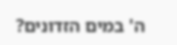ה' במים הזדונים?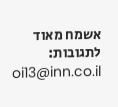אשמח מאוד לתגובות:
oi13@inn.co.il